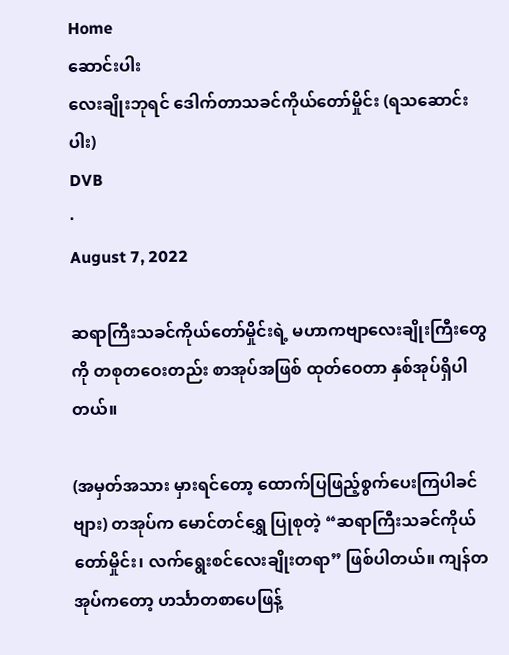Home
ဆောင်းပါး
လေးချိုးဘုရင် ဒေါက်တာသခင်ကိုယ်တော်မှိုင်း (ရသဆောင်းပါး)
DVB
·
August 7, 2022

ဆရာကြီးသခင်ကိုယ်တော်မှိုင်းရဲ့ မဟာကဗျာလေးချိုးကြီးတွေကို တစုတဝေးတည်း စာအုပ်အဖြစ် ထုတ်ဝေတာ နှစ်အုပ်ရှိပါတယ်။

(အမှတ်အသား မှားရင်တော့ ထောက်ပြဖြည့်စွက်ပေးကြပါခင်ဗျား) တအုပ်က မောင်တင်ရွှေ ပြုစုတဲ့ “ဆရာကြီးသခင်ကိုယ်တော်မှိုင်း၊ လက်ရွေးစင်လေးချိုးတရာ” ဖြစ်ပါတယ်။ ကျန်တအုပ်ကတော့ ဟင်္သာတစာပေဖြန့်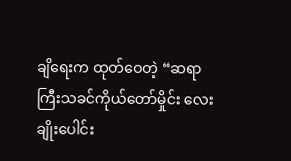ချိရေးက ထုတ်ဝေတဲ့ “ဆရာကြီးသခင်ကိုယ်တော်မှိုင်း လေးချိုးပေါင်း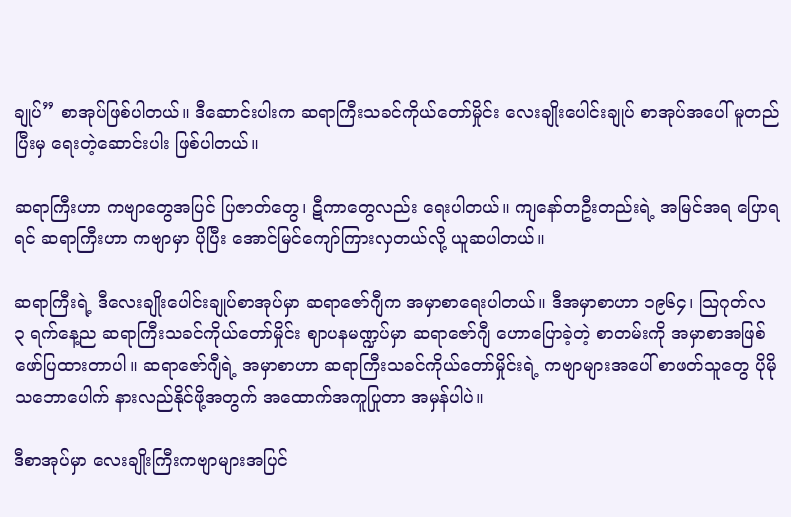ချုပ်” စာအုပ်ဖြစ်ပါတယ်။ ဒီဆောင်းပါးက ဆရာကြီးသခင်ကိုယ်တော်မှိုင်း လေးချိုးပေါင်းချုပ် စာအုပ်အပေါ် မူတည်ပြီးမှ ရေးတဲ့ဆောင်းပါး ဖြစ်ပါတယ်။

ဆရာကြီးဟာ ကဗျာတွေအပြင် ပြဇာတ်တွေ၊ ဋီကာတွေလည်း ရေးပါတယ်။ ကျနော်တဦးတည်းရဲ့ အမြင်အရ ပြောရရင် ဆရာကြီးဟာ ကဗျာမှာ ပိုပြီး အောင်မြင်ကျော်ကြားလှတယ်လို့ ယူဆပါတယ်။

ဆရာကြီးရဲ့ ဒီလေးချိုးပေါင်းချုပ်စာအုပ်မှာ ဆရာဇော်ဂျီက အမှာစာရေးပါတယ်။ ဒီအမှာစာဟာ ၁၉၆၄၊ သြဂုတ်လ ၃ ရက်နေ့ည ဆရာကြီးသခင်ကိုယ်တော်မှိုင်း ဈာပနမဏ္ဍပ်မှာ ဆရာဇော်ဂျီ ဟောပြောခဲ့တဲ့ စာတမ်းကို အမှာစာအဖြစ် ဖော်ပြထားတာပါ။ ဆရာဇော်ဂျီရဲ့ အမှာစာဟာ ဆရာကြီးသခင်ကိုယ်တော်မှိုင်းရဲ့ ကဗျာများအပေါ် စာဖတ်သူတွေ ပိုမိုသဘောပေါက် နားလည်နိုင်ဖို့အတွက် အထောက်အကူပြုတာ အမှန်ပါပဲ။

ဒီစာအုပ်မှာ လေးချိုးကြီးကဗျာများအပြင်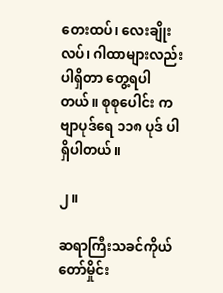တေးထပ်၊ လေးချိုးလပ်၊ ဂါထာများလည်း ပါရှိတာ တွေ့ရပါတယ်။ စုစုပေါင်း ကဗျာပုဒ်ရေ ၁၁၈ ပုဒ် ပါရှိပါတယ်။

၂။

ဆရာကြီးသခင်ကိုယ်တော်မှိုင်း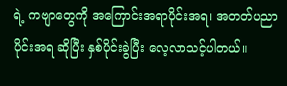ရဲ့ ကဗျာတွေကို အကြောင်းအရာပိုင်းအရ၊ အတတ်ပညာပိုင်းအရ ဆိုပြီး နှစ်ပိုင်းခွဲပြီး လေ့လာသင့်ပါတယ်။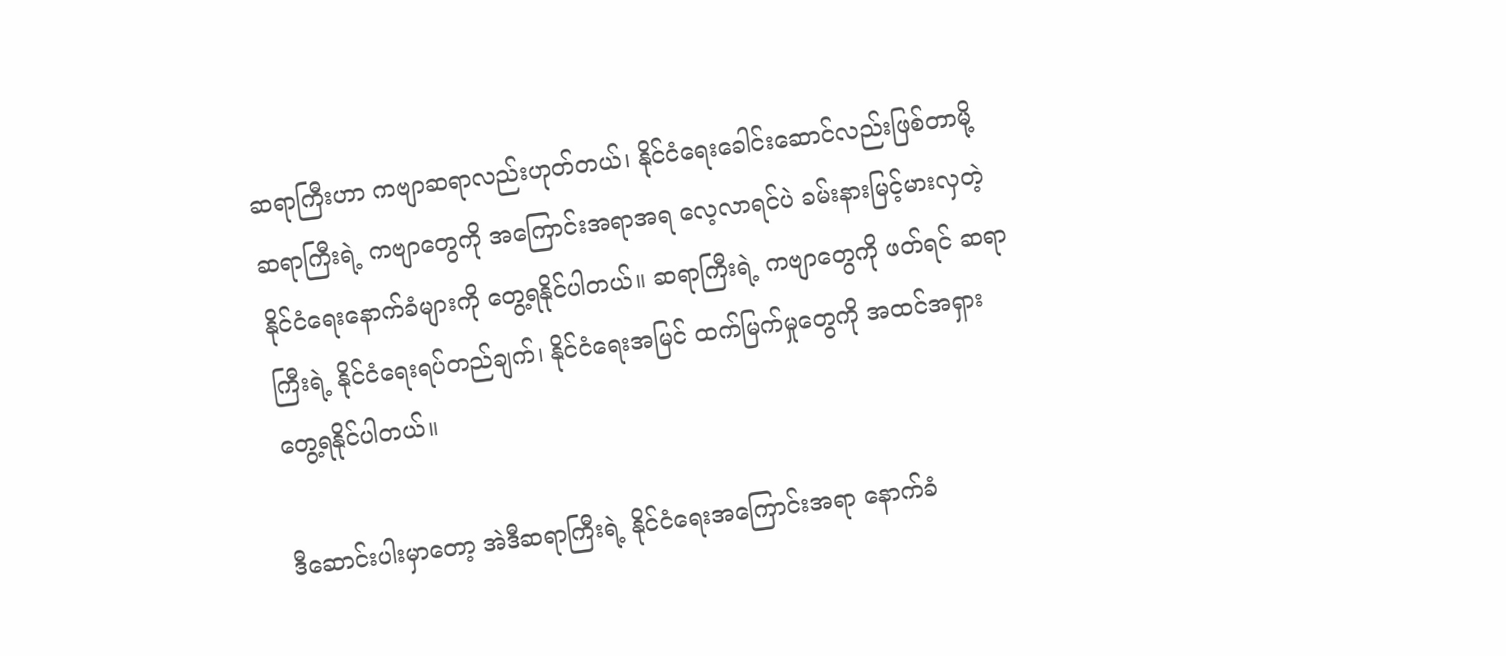ဆရာကြီးဟာ ကဗျာဆရာလည်းဟုတ်တယ်၊ နိုင်ငံရေးခေါင်းဆောင်လည်းဖြစ်တာမို့ ဆရာကြီးရဲ့ ကဗျာတွေကို အကြောင်းအရာအရ လေ့လာရင်ပဲ ခမ်းနားမြင့်မားလှတဲ့ နိုင်ငံရေးနောက်ခံများကို တွေ့ရနိုင်ပါတယ်။ ဆရာကြီးရဲ့ ကဗျာတွေကို ဖတ်ရင် ဆရာကြီးရဲ့ နိုင်ငံရေးရပ်တည်ချက်၊ နိုင်ငံရေးအမြင် ထက်မြက်မှုတွေကို အထင်အရှား တွေ့ရနိုင်ပါတယ်။

ဒီဆောင်းပါးမှာတော့ အဲဒီဆရာကြီးရဲ့ နိုင်ငံရေးအကြောင်းအရာ နောက်ခံ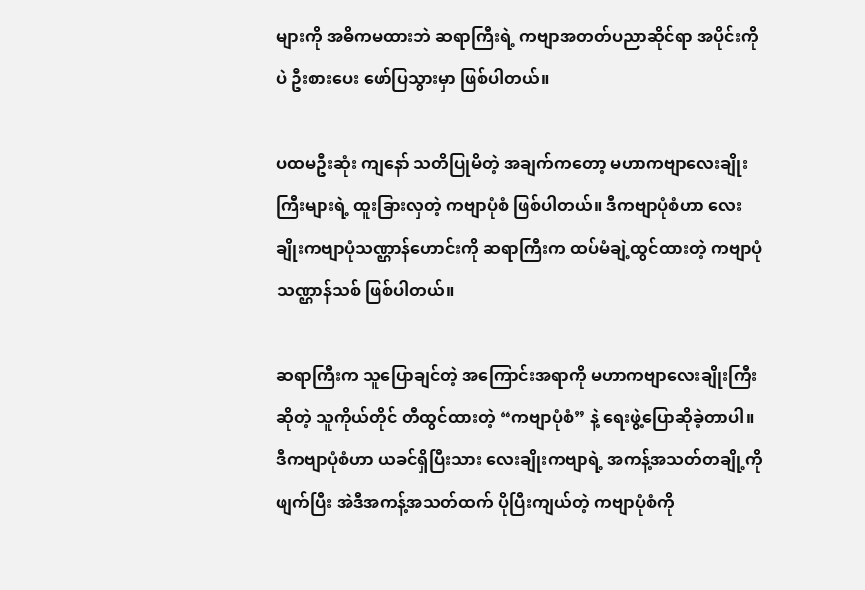များကို အဓိကမထားဘဲ ဆရာကြီးရဲ့ ကဗျာအတတ်ပညာဆိုင်ရာ အပိုင်းကိုပဲ ဦးစားပေး ဖော်ပြသွားမှာ ဖြစ်ပါတယ်။

ပထမဦးဆုံး ကျနော် သတိပြုမိတဲ့ အချက်ကတော့ မဟာကဗျာလေးချိုးကြီးများရဲ့ ထူးခြားလှတဲ့ ကဗျာပုံစံ ဖြစ်ပါတယ်။ ဒီကဗျာပုံစံဟာ လေးချိုးကဗျာပုံသဏ္ဌာန်ဟောင်းကို ဆရာကြီးက ထပ်မံချဲ့ထွင်ထားတဲ့ ကဗျာပုံသဏ္ဌာန်သစ် ဖြစ်ပါတယ်။

ဆရာကြီးက သူပြောချင်တဲ့ အကြောင်းအရာကို မဟာကဗျာလေးချိုးကြီးဆိုတဲ့ သူကိုယ်တိုင် တီထွင်ထားတဲ့ “ကဗျာပုံစံ” နဲ့ ရေးဖွဲ့ပြောဆိုခဲ့တာပါ။ ဒီကဗျာပုံစံဟာ ယခင်ရှိပြီးသား လေးချိုးကဗျာရဲ့ အကန့်အသတ်တချို့ကို ဖျက်ပြီး အဲဒီအကန့်အသတ်ထက် ပိုပြီးကျယ်တဲ့ ကဗျာပုံစံကို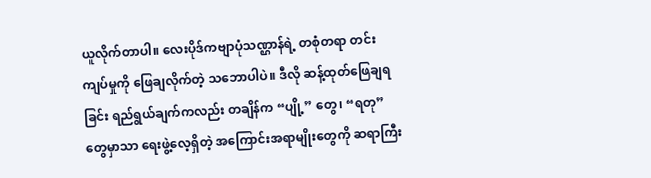ယူလိုက်တာပါ။ လေးပိုဒ်ကဗျာပုံသဏ္ဌာန်ရဲ့ တစုံတရာ တင်းကျပ်မှုကို ဖြေချလိုက်တဲ့ သဘောပါပဲ။ ဒီလို ဆန့်ထုတ်ဖြေချရခြင်း ရည်ရွယ်ချက်ကလည်း တချိန်က “ပျို့” တွေ၊ “ရတု” တွေမှာသာ ရေးဖွဲ့လေ့ရှိတဲ့ အကြောင်းအရာမျိုးတွေကို ဆရာကြီး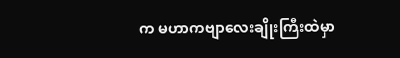က မဟာကဗျာလေးချိုးကြီးထဲမှာ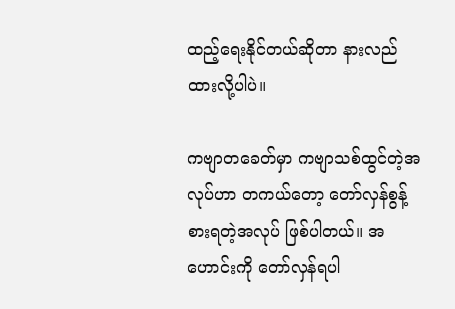ထည့်ရေးနိုင်တယ်ဆိုတာ နားလည်ထားလို့ပါပဲ။

ကဗျာတခေတ်မှာ ကဗျာသစ်ထွင်တဲ့အလုပ်ဟာ တကယ်တော့ တော်လှန်စွန့်စားရတဲ့အလုပ် ဖြစ်ပါတယ်။ အဟောင်းကို တော်လှန်ရပါ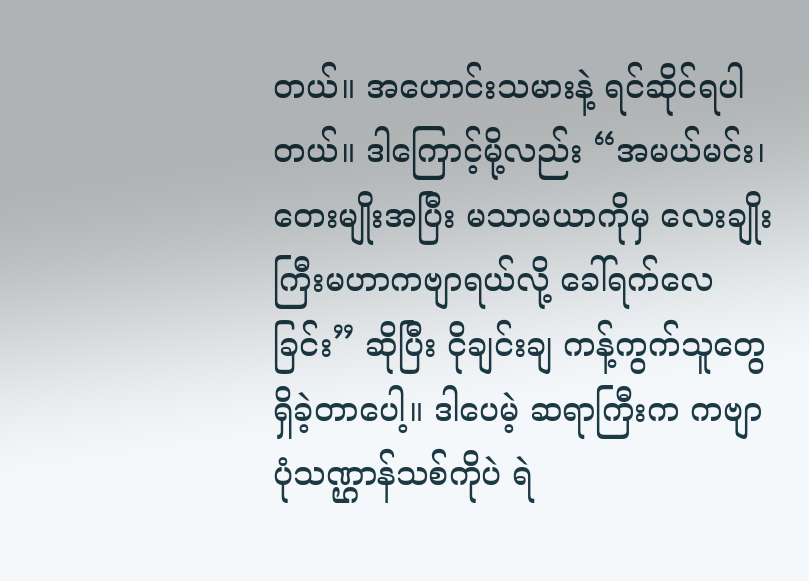တယ်။ အဟောင်းသမားနဲ့ ရင်ဆိုင်ရပါတယ်။ ဒါကြောင့်မို့လည်း “အမယ်မင်း၊ တေးမျိုးအပြီး မသာမယာကိုမှ လေးချိုးကြီးမဟာကဗျာရယ်လို့ ခေါ်ရက်လေခြင်း” ဆိုပြီး ငိုချင်းချ ကန့်ကွက်သူတွေ ရှိခဲ့တာပေါ့။ ဒါပေမဲ့ ဆရာကြီးက ကဗျာပုံသဏ္ဌာန်သစ်ကိုပဲ ရဲ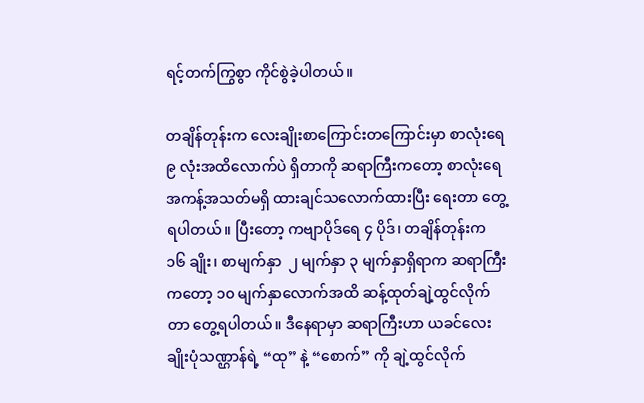ရင့်တက်ကြွစွာ ကိုင်စွဲခဲ့ပါတယ်။

တချိန်တုန်းက လေးချိုးစာကြောင်းတကြောင်းမှာ စာလုံးရေ ၉ လုံးအထိလောက်ပဲ ရှိတာကို ဆရာကြီးကတော့ စာလုံးရေအကန့်အသတ်မရှိ ထားချင်သလောက်ထားပြီး ရေးတာ တွေ့ရပါတယ်။ ပြီးတော့ ကဗျာပိုဒ်ရေ ၄ ပိုဒ်၊ တချိန်တုန်းက ၁၆ ချိုး၊ စာမျက်နှာ  ၂ မျက်နှာ ၃ မျက်နှာရှိရာက ဆရာကြီးကတော့ ၁၀ မျက်နှာလောက်အထိ ဆန့်ထုတ်ချဲ့ထွင်လိုက်တာ တွေ့ရပါတယ်။ ဒီနေရာမှာ ဆရာကြီးဟာ ယခင်လေးချိုးပုံသဏ္ဌာန်ရဲ့ “ထု” နဲ့ “စောက်” ကို ချဲ့ထွင်လိုက်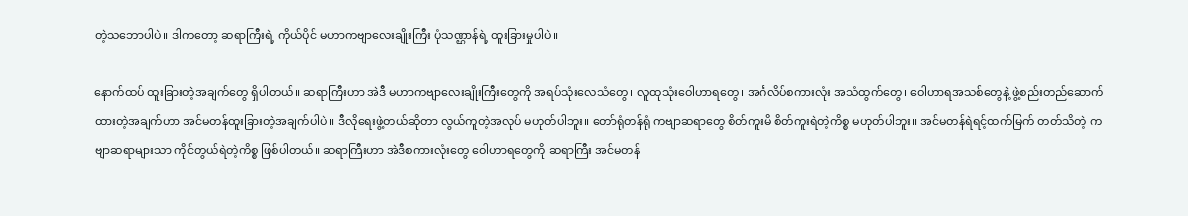တဲ့သဘောပါပဲ။ ဒါကတော့ ဆရာကြီးရဲ့ ကိုယ်ပိုင် မဟာကဗျာလေးချိုးကြီး ပုံသဏ္ဌာန်ရဲ့ ထူးခြားမှုပါပဲ။

နောက်ထပ် ထူးခြားတဲ့အချက်တွေ ရှိပါတယ်။ ဆရာကြီးဟာ အဲဒီ မဟာကဗျာလေးချိုးကြီးတွေကို အရပ်သုံးလေသံတွေ၊ လူထုသုံးဝေါဟာရတွေ၊ အင်္ဂလိပ်စကားလုံး အသံထွက်တွေ၊ ဝေါဟာရအသစ်တွေနဲ့ ဖွဲ့စည်းတည်ဆောက်ထားတဲ့အချက်ဟာ အင်မတန်ထူးခြားတဲ့အချက်ပါပဲ။ ဒီလိုရေးဖွဲ့တယ်ဆိုတာ လွယ်ကူတဲ့အလုပ် မဟုတ်ပါဘူး။ တော်ရုံတန်ရုံ ကဗျာဆရာတွေ စိတ်ကူးမိ စိတ်ကူးရဲတဲ့ကိစ္စ မဟုတ်ပါဘူး။ အင်မတန်ရဲရင့်ထက်မြက် တတ်သိတဲ့ ကဗျာဆရာများသာ ကိုင်တွယ်ရဲတဲ့ကိစ္စ ဖြစ်ပါတယ်။ ဆရာကြီးဟာ အဲဒီစကားလုံးတွေ ဝေါဟာရတွေကို ဆရာကြီး အင်မတန်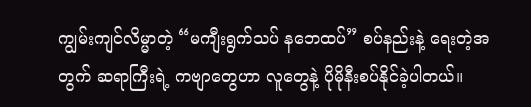ကျွမ်းကျင်လိမ္မာတဲ့ “မကျီးရွက်သပ် နဘေထပ်” စပ်နည်းနဲ့ ရေးတဲ့အတွက် ဆရာကြီးရဲ့ ကဗျာတွေဟာ လူတွေနဲ့ ပိုမိုနီးစပ်နိုင်ခဲ့ပါတယ်။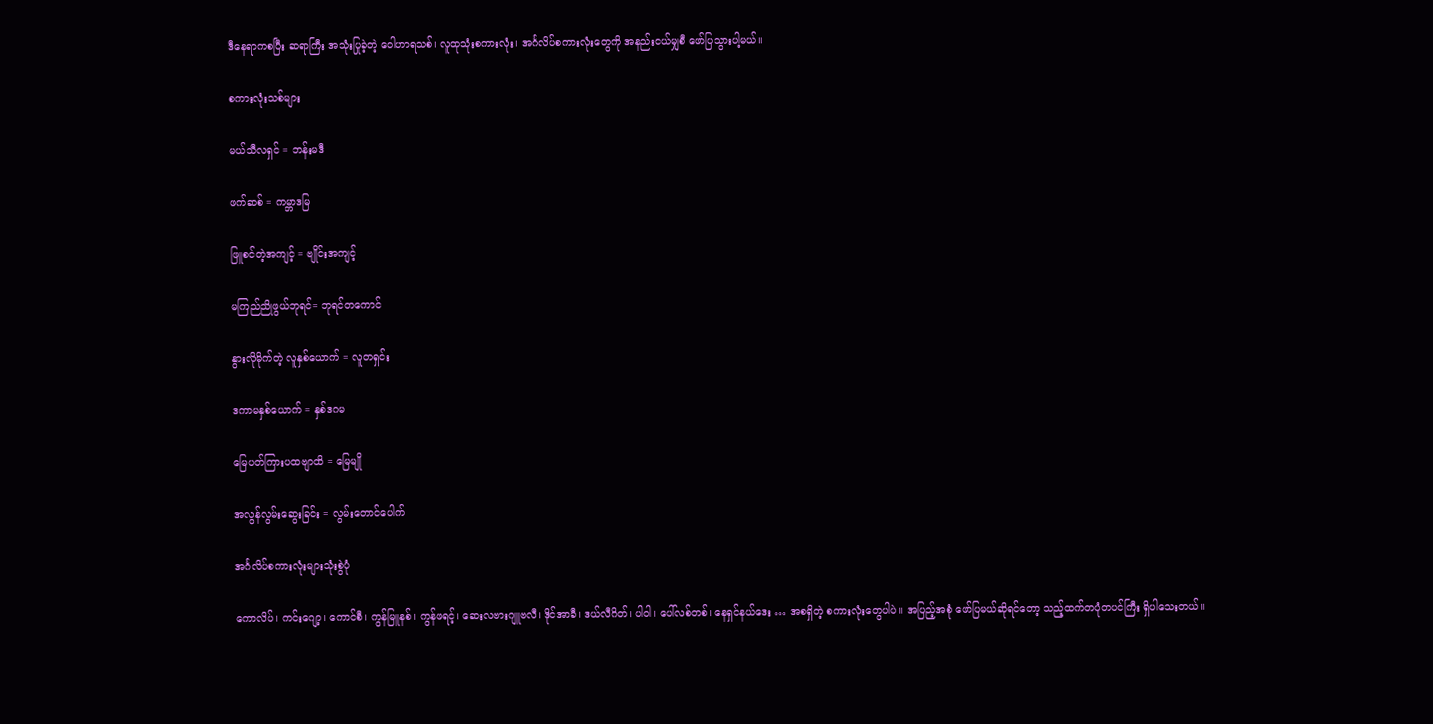ဒီနေရာကစပြီး ဆရာကြီး အသုံးပြုခဲ့တဲ့ ဝေါဟာရသစ်၊ လူထုသုံးစကားလုံး၊ အင်္ဂလိပ်စကားလုံးတွေကို အနည်းငယ်မျှစီ ဖော်ပြသွားပါ့မယ်။

စကားလုံးသစ်များ

မယ်သီလရှင် = ဘန်းမဒီ

ဖက်ဆစ် = ကမ္ဘာဒမြ

ဖြူစင်တဲ့အကျင့် = ဗျိုင်းအကျင့်

မကြည်ညိုဖွယ်ဘုရင်= ဘုရင်တကောင်

နွားလိုမိုက်တဲ့ လူနှစ်ယောက် = လူတရှင်း

ဒကာမနှစ်ယောက် = နှစ်ဒဂမ

မြေပတ်ကြားပထဗျာထိ = မြေမျို

အလွန်လွမ်းဆွေးခြင်း = လွမ်းတောင်ပေါက်

အင်္ဂလိပ်စကားလုံးများသုံးစွဲပုံ

ကောလိပ်၊ ကင်းဂျော့၊ ကောင်စီ၊ ကွန်မြူနစ်၊ ကွန်ဖရင့်၊ ဆေးလဗားဂျူဗလီ၊ ဒိုင်အာခီ၊ ဒယ်လီဂိတ်၊ ပါဝါ၊ ပေါ်လစ်တစ်၊ နေရှင်နယ်ဒေး … အစရှိတဲ့ စကားလုံးတွေပါပဲ။ အပြည့်အစုံ ဖော်ပြမယ်ဆိုရင်တော့ သည့်ထက်တပုံတပင်ကြီး ရှိပါသေးတယ်။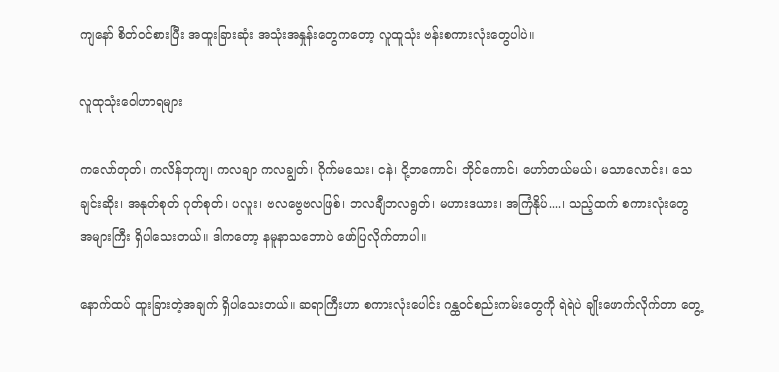ကျနော် စိတ်ဝင်စားပြီး အထူးခြားဆုံး အသုံးအနှုန်းတွေကတော့ လူထူသုံး ဗန်းစကားလုံးတွေပါပဲ။

လူထုသုံးဝေါဟာရများ

ကလော်တုတ်၊ ကလိန်ဘုကျ၊ ကလချာ ကလချွတ်၊ ဂိုက်မသေး၊ ငနဲ၊ ငို့ဘကောင်၊ ဘိုင်ကောင်၊ ဟော်တယ်မယ်၊ မသာလောင်း၊ သေချင်းဆိုး၊ အနုတ်စုတ် ဂုတ်စုတ်၊ ပလူး၊ ဗလဗွေဗလဖြစ်၊ ဘလချီဘလရွတ်၊ မဟားဒယား၊ အကြံနိုပ်....၊ သည့်ထက် စကားလုံးတွေ အများကြီး ရှိပါသေးတယ်။ ဒါကတော့ နမူနာသဘောပဲ ဖော်ပြလိုက်တာပါ။

နောက်ထပ် ထူးခြားတဲ့အချက် ရှိပါသေးတယ်။ ဆရာကြီးဟာ စကားလုံးပေါင်း ဂန္ထဝင်စည်းကမ်းတွေကို ရဲရဲပဲ ချိုးဖောက်လိုက်တာ တွေ့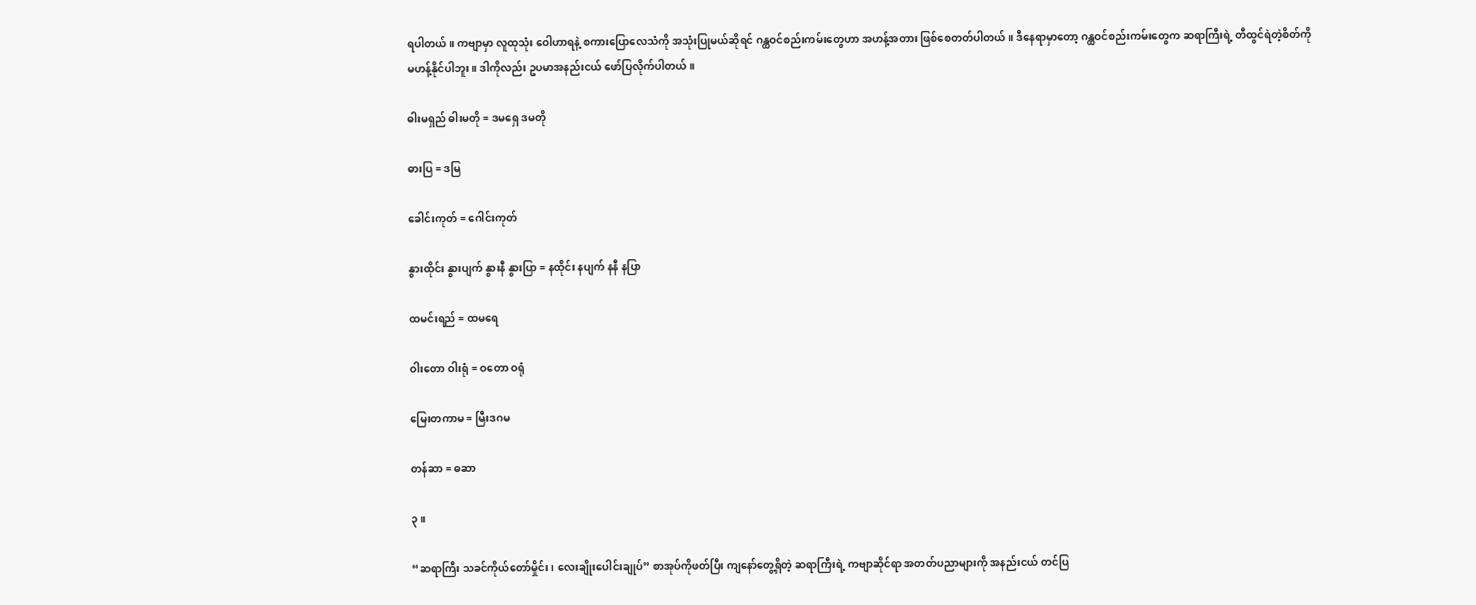ရပါတယ်။ ကဗျာမှာ လူထုသုံး ဝေါဟာရနဲ့ စကားပြောလေသံကို အသုံးပြုမယ်ဆိုရင် ဂန္ထဝင်စည်းကမ်းတွေဟာ အဟန့်အတား ဖြစ်စေတတ်ပါတယ်။ ဒီနေရာမှာတော့ ဂန္ထဝင်စည်းကမ်းတွေက ဆရာကြီးရဲ့ တီထွင်ရဲတဲ့စိတ်ကို မဟန့်နိုင်ပါဘူး။ ဒါကိုလည်း ဥပမာအနည်းငယ် ဖော်ပြလိုက်ပါတယ်။

ဓါးမရှည် ဓါးမတို = ဒမရှေ ဒမတို

ဓားပြ = ဒမြ

ခေါင်းကုတ် = ဂေါင်းကုတ်

နွားထိုင်း နွားပျက် နွားနီ နွားပြာ = နထိုင်း နပျက် နနီ နပြာ

ထမင်းရည် = ထမရေ

ဝါးတော ဝါးရုံ = ဝတော ဝရုံ

မြေးတကာမ = မြီးဒဂမ

တန်ဆာ = ဓဆာ

၃။

“ဆရာကြီး သခင်ကိုယ်တော်မှိုင်း၊ လေးချိုးပေါင်းချုပ်” စာအုပ်ကိုဖတ်ပြီး ကျနော်တွေ့ရှိတဲ့ ဆရာကြီးရဲ့ ကဗျာဆိုင်ရာ အတတ်ပညာများကို အနည်းငယ် တင်ပြ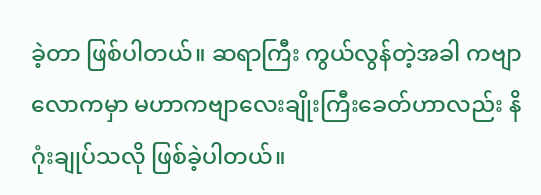ခဲ့တာ ဖြစ်ပါတယ်။ ဆရာကြီး ကွယ်လွန်တဲ့အခါ ကဗျာလောကမှာ မဟာကဗျာလေးချိုးကြီးခေတ်ဟာလည်း နိဂုံးချုပ်သလို ဖြစ်ခဲ့ပါတယ်။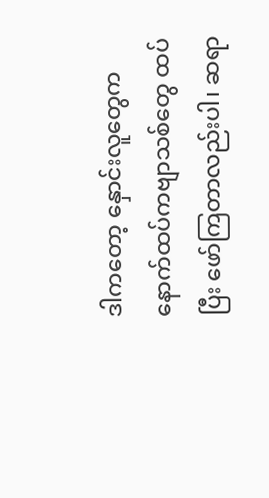ဒါကတော့ နှောင်းလူတွေက နောက်ထပ်ကဗျာသစ်တွေ ထပ်ပြီး ဖော်ကြတာလည်းပါ၊ ဆရာ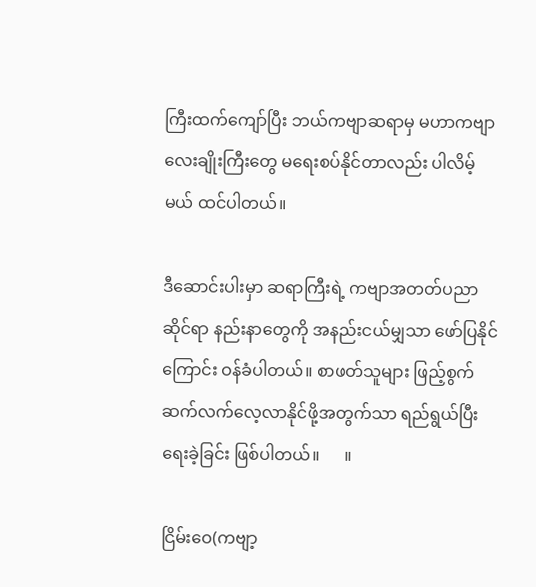ကြီးထက်ကျော်ပြီး ဘယ်ကဗျာဆရာမှ မဟာကဗျာလေးချိုးကြီးတွေ မရေးစပ်နိုင်တာလည်း ပါလိမ့်မယ် ထင်ပါတယ်။

ဒီဆောင်းပါးမှာ ဆရာကြီးရဲ့ ကဗျာအတတ်ပညာဆိုင်ရာ နည်းနာတွေကို အနည်းငယ်မျှသာ ဖော်ပြနိုင်ကြောင်း ဝန်ခံပါတယ်။ စာဖတ်သူများ ဖြည့်စွက် ဆက်လက်လေ့လာနိုင်ဖို့အတွက်သာ ရည်ရွယ်ပြီး ရေးခဲ့ခြင်း ဖြစ်ပါတယ်။      ။

ငြိမ်းဝေ(ကဗျာ့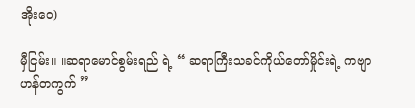အိုးဝေ)

မှီငြမ်း။ ။ဆရာမောင်စွမ်းရည် ရဲ့ “ ဆရာကြီးသခင်ကိုယ်တော်မှိုင်းရဲ့ ကဗျာဟန်တကွက် ”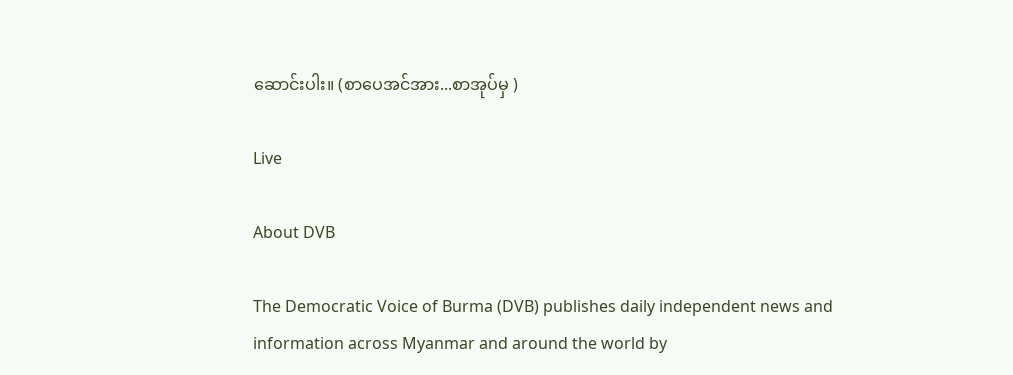ဆောင်းပါး။ (စာပေအင်အား...စာအုပ်မှ )

Live

About DVB

The Democratic Voice of Burma (DVB) publishes daily independent news and information across Myanmar and around the world by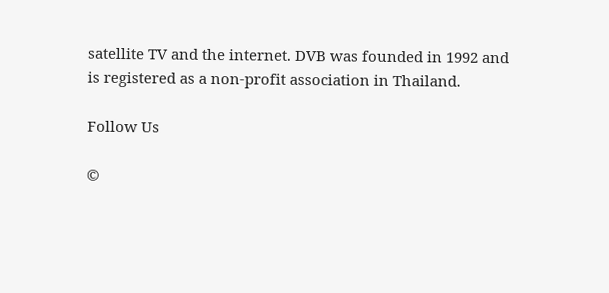satellite TV and the internet. DVB was founded in 1992 and is registered as a non-profit association in Thailand.

Follow Us

©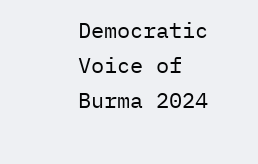Democratic Voice of Burma 2024